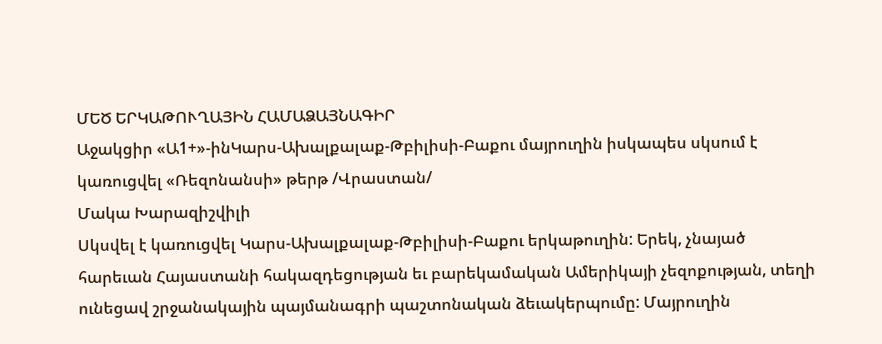ՄԵԾ ԵՐԿԱԹՈՒՂԱՅԻՆ ՀԱՄԱՁԱՅՆԱԳԻՐ
Աջակցիր «Ա1+»-ինԿարս-Ախալքալաք-Թբիլիսի-Բաքու մայրուղին իսկապես սկսում է կառուցվել «Ռեզոնանսի» թերթ /Վրաստան/
Մակա Խարազիշվիլի
Սկսվել է կառուցվել Կարս-Ախալքալաք-Թբիլիսի-Բաքու երկաթուղին: Երեկ, չնայած հարեւան Հայաստանի հակազդեցության եւ բարեկամական Ամերիկայի չեզոքության, տեղի ունեցավ շրջանակային պայմանագրի պաշտոնական ձեւակերպումը: Մայրուղին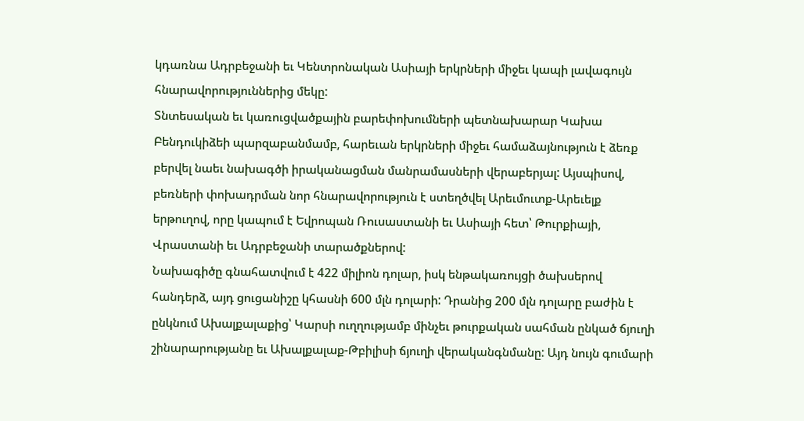կդառնա Ադրբեջանի եւ Կենտրոնական Ասիայի երկրների միջեւ կապի լավագույն հնարավորություններից մեկը:
Տնտեսական եւ կառուցվածքային բարեփոխումների պետնախարար Կախա Բենդուկիձեի պարզաբանմամբ, հարեւան երկրների միջեւ համաձայնություն է ձեռք բերվել նաեւ նախագծի իրականացման մանրամասների վերաբերյալ: Այսպիսով, բեռների փոխադրման նոր հնարավորություն է ստեղծվել Արեւմուտք-Արեւելք երթուղով, որը կապում է Եվրոպան Ռուսաստանի եւ Ասիայի հետ՝ Թուրքիայի, Վրաստանի եւ Ադրբեջանի տարածքներով:
Նախագիծը գնահատվում է 422 միլիոն դոլար, իսկ ենթակառույցի ծախսերով հանդերձ, այդ ցուցանիշը կհասնի 600 մլն դոլարի: Դրանից 200 մլն դոլարը բաժին է ընկնում Ախալքալաքից՝ Կարսի ուղղությամբ մինչեւ թուրքական սահման ընկած ճյուղի շինարարությանը եւ Ախալքալաք-Թբիլիսի ճյուղի վերականգնմանը: Այդ նույն գումարի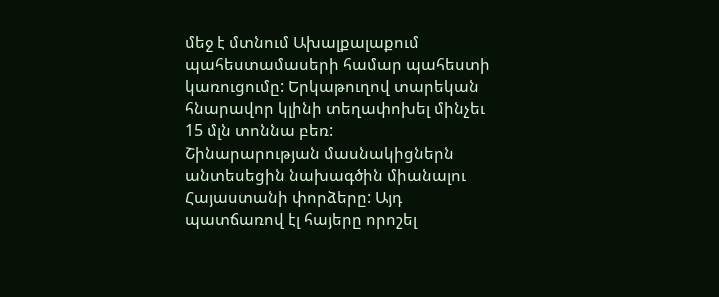մեջ է մտնում Ախալքալաքում պահեստամասերի համար պահեստի կառուցումը: Երկաթուղով տարեկան հնարավոր կլինի տեղափոխել մինչեւ 15 մլն տոննա բեռ:
Շինարարության մասնակիցներն անտեսեցին նախագծին միանալու Հայաստանի փորձերը: Այդ պատճառով էլ հայերը որոշել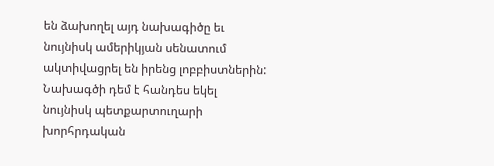են ձախողել այդ նախագիծը եւ նույնիսկ ամերիկյան սենատում ակտիվացրել են իրենց լոբբիստներին: Նախագծի դեմ է հանդես եկել նույնիսկ պետքարտուղարի խորհրդական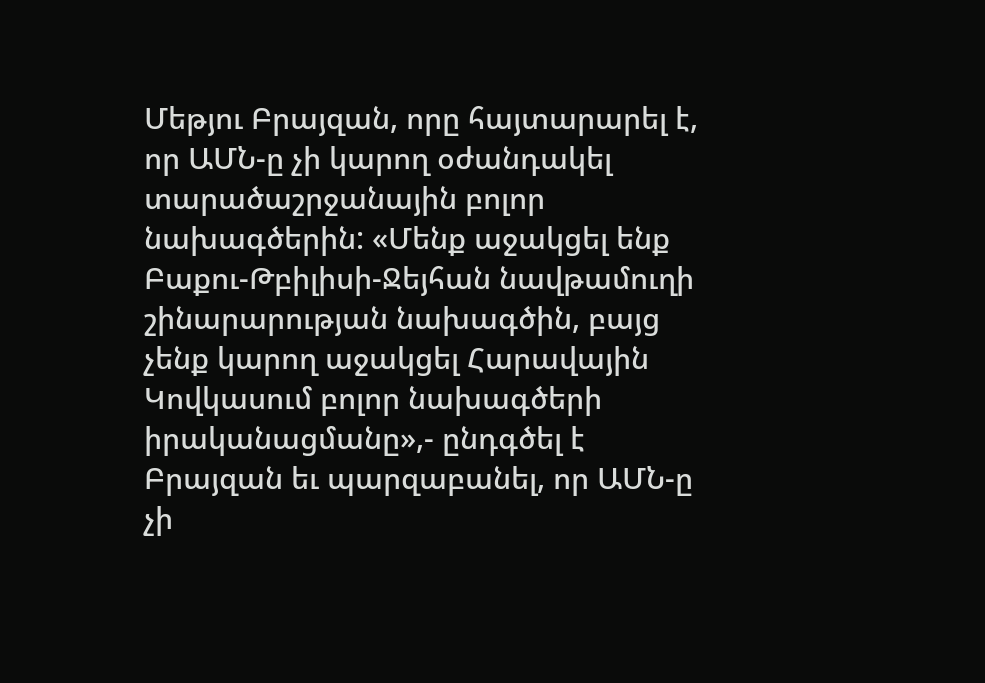Մեթյու Բրայզան, որը հայտարարել է, որ ԱՄՆ-ը չի կարող օժանդակել տարածաշրջանային բոլոր նախագծերին: «Մենք աջակցել ենք Բաքու-Թբիլիսի-Ջեյհան նավթամուղի շինարարության նախագծին, բայց չենք կարող աջակցել Հարավային Կովկասում բոլոր նախագծերի իրականացմանը»,- ընդգծել է Բրայզան եւ պարզաբանել, որ ԱՄՆ-ը չի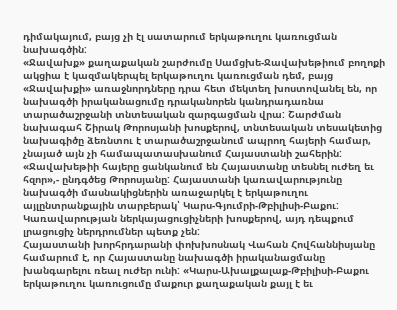դիմակայում, բայց չի էլ սատարում երկաթուղու կառուցման նախագծին:
«Ջավախք» քաղաքական շարժումը Սամցխե-Ջավախեթիում բողոքի ակցիա է կազմակերպել երկաթուղու կառուցման դեմ, բայց «Ջավախքի» առաջնորդները դրա հետ մեկտեղ խոստովանել են, որ նախագծի իրականացումը դրականորեն կանդրադառնա տարածաշրջանի տնտեսական զարգացման վրա: Շարժման նախագահ Շիրակ Թորոսյանի խոսքերով, տնտեսական տեսակետից նախագիծը ձեռնտու է տարածաշրջանում ապրող հայերի համար, չնայած այն չի համապատասխանում Հայաստանի շահերին: «Ջավախեթիի հայերը ցանկանում են Հայաստանը տեսնել ուժեղ եւ հզոր»,- ընդգծեց Թորոսյանը: Հայաստանի կառավարությունը նախագծի մասնակիցներին առաջարկել է երկաթուղու այլընտրանքային տարբերակ՝ Կարս-Գյումրի-Թբիլիսի-Բաքու: Կառավարության ներկայացուցիչների խոսքերով, այդ դեպքում լրացուցիչ ներդրումներ պետք չեն:
Հայաստանի խորհրդարանի փոխխոսնակ Վահան Հովհաննիսյանը համարում է, որ Հայաստանը նախագծի իրականացմանը խանգարելու ռեալ ուժեր ունի: «Կարս-Ախալքալաք-Թբիլիսի-Բաքու երկաթուղու կառուցումը մաքուր քաղաքական քայլ է եւ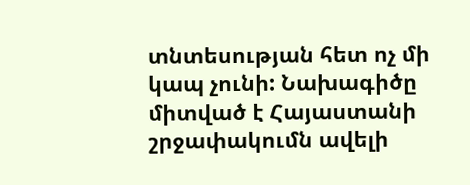տնտեսության հետ ոչ մի կապ չունի: Նախագիծը միտված է Հայաստանի շրջափակումն ավելի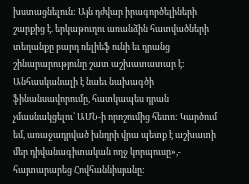խստացնելուն: Այն դժվար իրագործելիների շարքից է. երկաթուղու առանձին հատվածների տեղանքը բարդ ռելիեֆ ունի եւ դրանց շինարարությունը շատ աշխատատար է: Անհասկանալի է նաեւ նախագծի ֆինանսավորումը, հատկապես դրան չմասնակցելու՝ ԱՄՆ-ի որոշումից հետո: Կարծում եմ, առաջադրված խնդրի վրա պետք է աշխատի մեր դիվանագիտական ողջ կորպուսը»,- հայտարարեց Հովհաննիսյանը: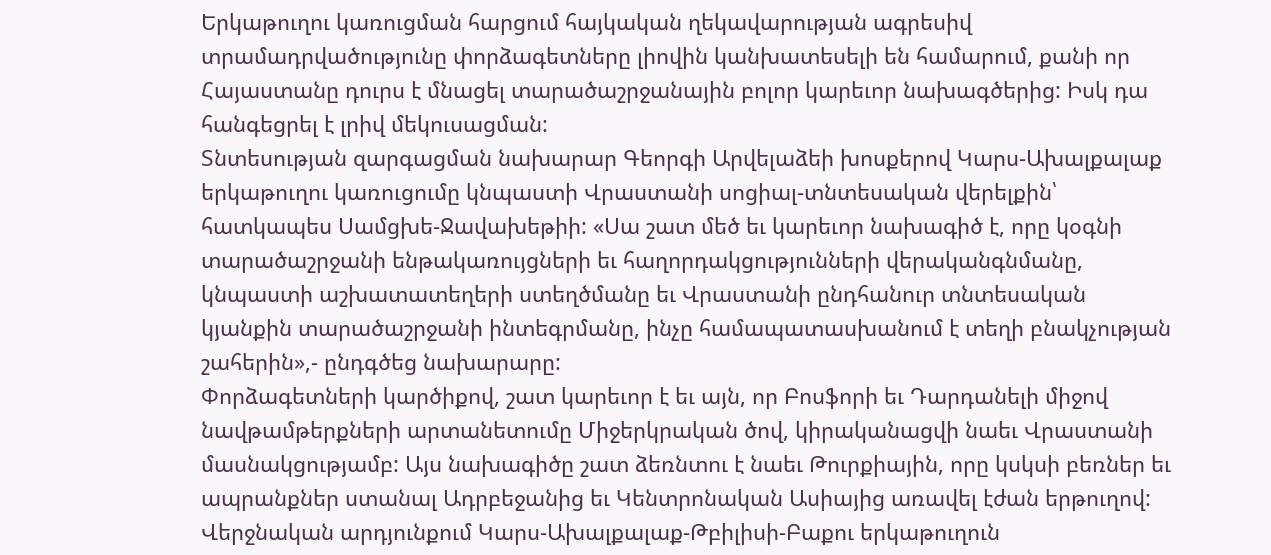Երկաթուղու կառուցման հարցում հայկական ղեկավարության ագրեսիվ տրամադրվածությունը փորձագետները լիովին կանխատեսելի են համարում, քանի որ Հայաստանը դուրս է մնացել տարածաշրջանային բոլոր կարեւոր նախագծերից: Իսկ դա հանգեցրել է լրիվ մեկուսացման:
Տնտեսության զարգացման նախարար Գեորգի Արվելաձեի խոսքերով Կարս-Ախալքալաք երկաթուղու կառուցումը կնպաստի Վրաստանի սոցիալ-տնտեսական վերելքին՝ հատկապես Սամցխե-Ջավախեթիի: «Սա շատ մեծ եւ կարեւոր նախագիծ է, որը կօգնի տարածաշրջանի ենթակառույցների եւ հաղորդակցությունների վերականգնմանը, կնպաստի աշխատատեղերի ստեղծմանը եւ Վրաստանի ընդհանուր տնտեսական կյանքին տարածաշրջանի ինտեգրմանը, ինչը համապատասխանում է տեղի բնակչության շահերին»,- ընդգծեց նախարարը:
Փորձագետների կարծիքով, շատ կարեւոր է եւ այն, որ Բոսֆորի եւ Դարդանելի միջով նավթամթերքների արտանետումը Միջերկրական ծով, կիրականացվի նաեւ Վրաստանի մասնակցությամբ: Այս նախագիծը շատ ձեռնտու է նաեւ Թուրքիային, որը կսկսի բեռներ եւ ապրանքներ ստանալ Ադրբեջանից եւ Կենտրոնական Ասիայից առավել էժան երթուղով:
Վերջնական արդյունքում Կարս-Ախալքալաք-Թբիլիսի-Բաքու երկաթուղուն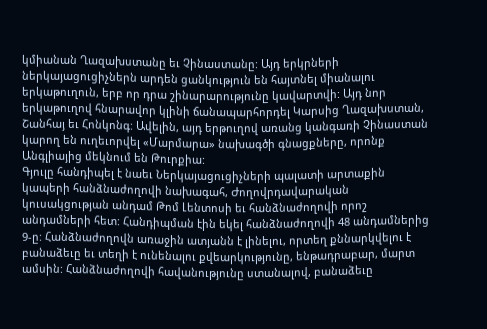կմիանան Ղազախստանը եւ Չինաստանը: Այդ երկրների ներկայացուցիչներն արդեն ցանկություն են հայտնել միանալու երկաթուղուն, երբ որ դրա շինարարությունը կավարտվի: Այդ նոր երկաթուղով հնարավոր կլինի ճանապարհորդել Կարսից Ղազախստան, Շանհայ եւ Հոնկոնգ: Ավելին, այդ երթուղով առանց կանգառի Չինաստան կարող են ուղեւորվել «Մարմարա» նախագծի գնացքները, որոնք Անգլիայից մեկնում են Թուրքիա:
Գյուլը հանդիպել է նաեւ Ներկայացուցիչների պալատի արտաքին կապերի հանձնաժողովի նախագահ, Ժողովրդավարական կուսակցության անդամ Թոմ Լենտոսի եւ հանձնաժողովի որոշ անդամների հետ: Հանդիպման էին եկել հանձնաժողովի 48 անդամներից 9-ը: Հանձնաժողովն առաջին ատյանն է լինելու, որտեղ քննարկվելու է բանաձեւը եւ տեղի է ունենալու քվեարկությունը, ենթադրաբար, մարտ ամսին: Հանձնաժողովի հավանությունը ստանալով, բանաձեւը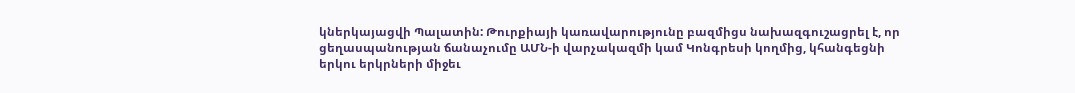կներկայացվի Պալատին: Թուրքիայի կառավարությունը բազմիցս նախազգուշացրել է, որ ցեղասպանության ճանաչումը ԱՄՆ-ի վարչակազմի կամ Կոնգրեսի կողմից, կհանգեցնի երկու երկրների միջեւ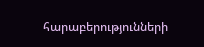հարաբերությունների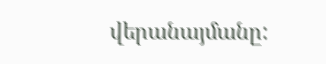վերանայմանը: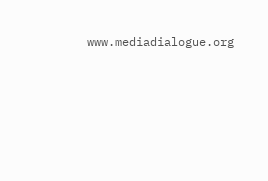www.mediadialogue.org